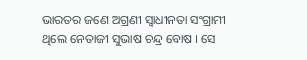ଭାରତର ଜଣେ ଅଗ୍ରଣୀ ସ୍ବାଧୀନତା ସଂଗ୍ରାମୀ ଥିଲେ ନେତାଜୀ ସୁଭାଷ ଚନ୍ଦ୍ର ବୋଷ । ସେ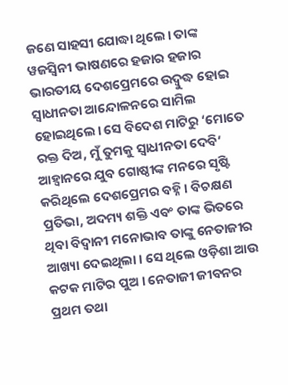ଜଣେ ସାହସୀ ଯୋଦ୍ଧା ଥିଲେ। ତାଙ୍କ ୱଜସ୍ବିନୀ ଭାଷଣରେ ହଜାର ହଜାର ଭାରତୀୟ ଦେଶପ୍ରେମରେ ଉଦ୍ବୁଦ୍ଧ ହୋଇ ସ୍ବାଧୀନତା ଆନ୍ଦୋଳନରେ ସାମିଲ ହୋଇଥିଲେ। ସେ ବିଦେଶ ମାଟିରୁ ‘ମୋତେ ରକ୍ତ ଦିଅ, ମୁଁ ତୁମକୁ ସ୍ବାଧୀନତା ଦେବି’ ଆହ୍ବାନରେ ଯୁବ ଗୋଷ୍ଠୀଙ୍କ ମନରେ ସୃଷ୍ଟି କରିଥିଲେ ଦେଶପ୍ରେମର ବହ୍ନି । ବିଚକ୍ଷଣ ପ୍ରତିଭା, ଅଦମ୍ୟ ଶକ୍ତି ଏବଂ ତାଙ୍କ ଭିତରେ ଥିବା ବିଦ୍ବାନୀ ମନୋଭାବ ତାଙ୍କୁ ନେତାଜୀର ଆଖ୍ୟା ଦେଇଥିଲା । ସେ ଥିଲେ ଓଡ଼ିଶା ଆଉ କଟକ ମାଟିର ପୁଅ । ନେତାଜୀ ଜୀବନର ପ୍ରଥମ ତଥା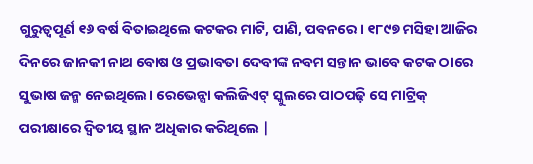ଗୁରୁତ୍ବପୂର୍ଣ ୧୬ ବର୍ଷ ବିତାଇଥିଲେ କଟକର ମାଟି, ପାଣି, ପବନରେ । ୧୮୯୭ ମସିହା ଆଜିର ଦିନରେ ଜାନକୀ ନାଥ ବୋଷ ଓ ପ୍ରଭାବତା ଦେବୀଙ୍କ ନବମ ସନ୍ତାନ ଭାବେ କଟକ ଠାରେ ସୁଭାଷ ଜନ୍ମ ନେଇଥିଲେ। ରେଭେନ୍ସା କଲିଜିଏଟ୍ ସ୍କୁଲରେ ପାଠପଢ଼ି ସେ ମାଟ୍ରିକ୍ ପରୀକ୍ଷାରେ ଦ୍ବିତୀୟ ସ୍ଥାନ ଅଧିକାର କରିଥିଲେ |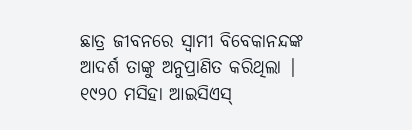ଛାତ୍ର ଜୀବନରେ ସ୍ବାମୀ ବିବେକାନନ୍ଦଙ୍କ ଆଦର୍ଶ ତାଙ୍କୁ ଅନୁପ୍ରାଣିତ କରିଥିଲା | ୧୯୨୦ ମସିହା ଆଇସିଏସ୍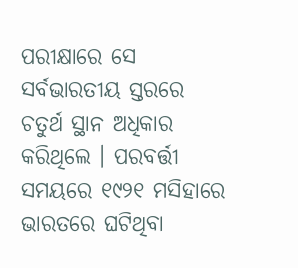ପରୀକ୍ଷାରେ ସେ ସର୍ବଭାରତୀୟ ସ୍ତରରେ ଚତୁର୍ଥ ସ୍ଥାନ ଅଧିକାର କରିଥିଲେ । ପରବର୍ତ୍ତୀ ସମୟରେ ୧୯୨୧ ମସିହାରେ ଭାରତରେ ଘଟିଥିବା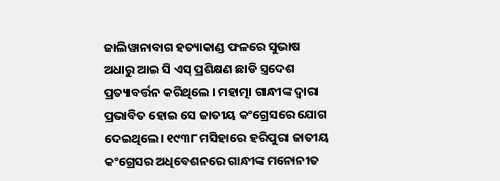ଜାଲିୱାନାବାଗ ହତ୍ୟାକାଣ୍ଡ ଫଳରେ ସୁଭାଷ ଅଧାରୁ ଆଇ ସି ଏସ୍ ପ୍ରଶିକ୍ଷଣ ଛାଡି ସ୍ତ୍ରଦେଶ ପ୍ରତ୍ୟାବର୍ତ୍ତନ କରିଥିଲେ । ମହାତ୍ମା ଗାନ୍ଧୀଙ୍କ ଦ୍ବାରା ପ୍ରଭାବିତ ହୋଇ ସେ ଜାତୀୟ କଂଗ୍ରେସରେ ଯୋଗ ଦେଇଥିଲେ। ୧୯୩୮ ମସିହାରେ ହରିପୁରା ଜାତୀୟ କଂଗ୍ରେସର ଅଧିବେଶନରେ ଗାନ୍ଧୀଙ୍କ ମନୋନୀତ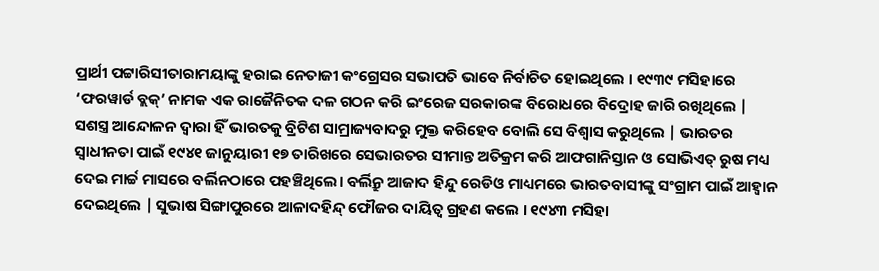ପ୍ରାର୍ଥୀ ପଟ୍ଟାରିସୀତାରାମୟାଙ୍କୁ ହରାଇ ନେତାଜୀ କଂଗ୍ରେସର ସଭାପତି ଭାବେ ନିର୍ବାଚିତ ହୋଇଥିଲେ । ୧୯୩୯ ମସିହାରେ ‘ଫରୱାର୍ଡ ବ୍ଲକ୍’ ନାମକ ଏକ ରାଜୈନିତକ ଦଳ ଗଠନ କରି ଇଂରେଜ ସରକାରଙ୍କ ବିରୋଧରେ ବିଦ୍ରୋହ ଜାରି ରଖିଥିଲେ | ସଶସ୍ତ୍ର ଆନ୍ଦୋଳନ ଦ୍ବାରା ହିଁ ଭାରତକୁ ବ୍ରିଟିଶ ସାମ୍ରାଜ୍ୟବାଦରୁ ମୁକ୍ତ କରିହେବ ବୋଲି ସେ ବିଶ୍ବାସ କରୁଥିଲେ | ଭାରତର ସ୍ବାଧୀନତା ପାଇଁ ୧୯୪୧ ଜାନୁୟାରୀ ୧୭ ତାରିଖରେ ସେଭାରତର ସୀମାନ୍ତ ଅତିକ୍ରମ କରି ଆଫଗାନିସ୍ତାନ ଓ ସୋଭିଏତ୍ ରୁଷ ମଧ୍ୟ ଦେଇ ମାର୍ଚ୍ଚ ମାସରେ ବର୍ଲିନଠାରେ ପହଞ୍ଚିଥିଲେ। ବର୍ଲିନ୍ରୁ ଆଜାଦ ହିନ୍ଦୁ ରେଡିଓ ମାଧ୍ୟମରେ ଭାରତବାସୀଙ୍କୁ ସଂଗ୍ରାମ ପାଇଁ ଆହ୍ବାନ ଦେଇଥିଲେ | ସୁଭାଷ ସିଙ୍ଗାପୁରରେ ଆଳାଦହିନ୍ଦ୍ ଫୌଜର ଦାୟିତ୍ବ ଗ୍ରହଣ କଲେ । ୧୯୪୩ ମସିହା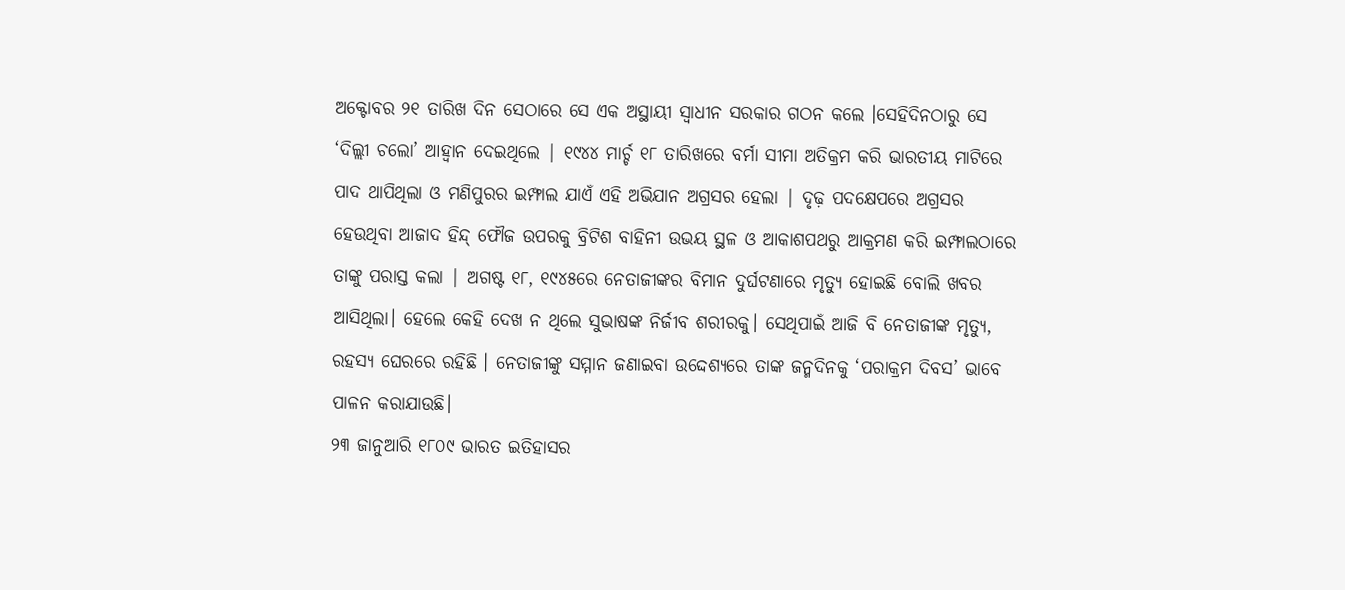ଅକ୍ଟୋବର ୨୧ ତାରିଖ ଦିନ ସେଠାରେ ସେ ଏକ ଅସ୍ଥାୟୀ ସ୍ବାଧୀନ ସରକାର ଗଠନ କଲେ ।ସେହିଦିନଠାରୁ ସେ ‘ଦିଲ୍ଲୀ ଚଲୋ’ ଆହ୍ବାନ ଦେଇଥିଲେ | ୧୯୪୪ ମାର୍ଚ୍ଚ ୧୮ ତାରିଖରେ ବର୍ମା ସୀମା ଅତିକ୍ରମ କରି ଭାରତୀୟ ମାଟିରେ ପାଦ ଥାପିଥିଲା ଓ ମଣିପୁରର ଇମ୍ଫାଲ ଯାଏଁ ଏହି ଅଭିଯାନ ଅଗ୍ରସର ହେଲା | ଦୃଢ଼ ପଦକ୍ଷେପରେ ଅଗ୍ରସର ହେଉଥିବା ଆଜାଦ ହିନ୍ଦ୍ ଫୌଜ ଉପରକୁ ବ୍ରିଟିଶ ବାହିନୀ ଉଭୟ ସ୍ଥଳ ଓ ଆକାଶପଥରୁ ଆକ୍ରମଣ କରି ଇମ୍ଫାଲଠାରେ ତାଙ୍କୁ ପରାସ୍ତ କଲା | ଅଗଷ୍ଟ ୧୮, ୧୯୪୫ରେ ନେତାଜୀଙ୍କର ବିମାନ ଦୁର୍ଘଟଣାରେ ମୃତ୍ୟୁ ହୋଇଛି ବୋଲି ଖବର ଆସିଥିଲା। ହେଲେ କେହି ଦେଖ ନ ଥିଲେ ସୁଭାଷଙ୍କ ନିର୍ଜୀବ ଶରୀରକୁ। ସେଥିପାଇଁ ଆଜି ବି ନେତାଜୀଙ୍କ ମୃତ୍ୟୁ, ରହସ୍ୟ ଘେରରେ ରହିଛି । ନେତାଜୀଙ୍କୁ ସମ୍ମାନ ଜଣାଇବା ଉଦ୍ଦେଶ୍ୟରେ ତାଙ୍କ ଜନ୍ମଦିନକୁ ‘ପରାକ୍ରମ ଦିବସ’ ଭାବେ ପାଳନ କରାଯାଉଛି।
୨୩ ଜାନୁଆରି ୧୮୦୯ ଭାରତ ଇତିହାସର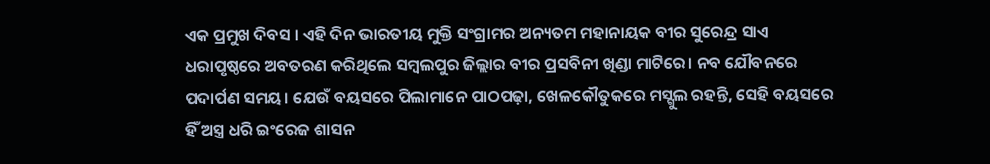ଏକ ପ୍ରମୁଖ ଦିବସ । ଏହି ଦିନ ଭାରତୀୟ ମୁକ୍ତି ସଂଗ୍ରାମର ଅନ୍ୟତମ ମହାନାୟକ ବୀର ସୁରେନ୍ଦ୍ର ସାଏ ଧରାପୃଷ୍ଠରେ ଅବତରଣ କରିଥିଲେ ସମ୍ବଲପୁର ଜିଲ୍ଲାର ବୀର ପ୍ରସବିନୀ ଖିଣ୍ଡା ମାଟିରେ। ନବ ଯୌବନରେ ପଦାର୍ପଣ ସମୟ। ଯେଉଁ ବୟସରେ ପିଲାମାନେ ପାଠପଢ଼ା, ଖେଳକୌତୁକରେ ମସ୍ଗୁଲ ରହନ୍ତି, ସେହି ବୟସରେ ହିଁ ଅସ୍ତ୍ର ଧରି ଇଂରେଜ ଶାସନ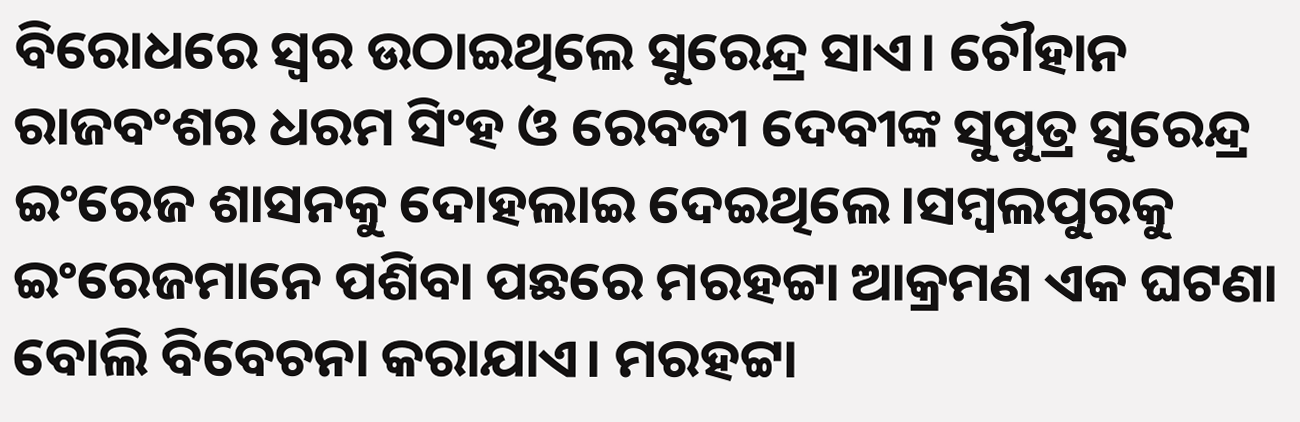ବିରୋଧରେ ସ୍ୱର ଉଠାଇଥିଲେ ସୁରେନ୍ଦ୍ର ସାଏ। ଚୌହାନ ରାଜବଂଶର ଧରମ ସିଂହ ଓ ରେବତୀ ଦେବୀଙ୍କ ସୁପୁତ୍ର ସୁରେନ୍ଦ୍ର ଇଂରେଜ ଶାସନକୁ ଦୋହଲାଇ ଦେଇଥିଲେ।ସମ୍ୱଲପୁରକୁ ଇଂରେଜମାନେ ପଶିବା ପଛରେ ମରହଟ୍ଟା ଆକ୍ରମଣ ଏକ ଘଟଣା ବୋଲି ବିବେଚନା କରାଯାଏ। ମରହଟ୍ଟା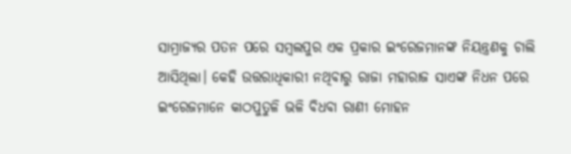ସାମ୍ରାଜ୍ୟର ପତନ ପରେ ସମ୍ୱଲପୁର ଏକ ପ୍ରକାର ଇଂରେଜମାନଙ୍କ ନିୟନ୍ତ୍ରଣକୁ ଚାଲି ଆସିଥିଲା। କେହି ଉତ୍ତରାଧିକାରୀ ନଥିବାରୁ ରାଜା ମହାରାଜ ସାଏଙ୍କ ନିଧନ ପରେ ଇଂରେଜମାନେ କାଠପୁତୁଳି ଭଳି ବିଧବା ରାଣୀ ମୋହନ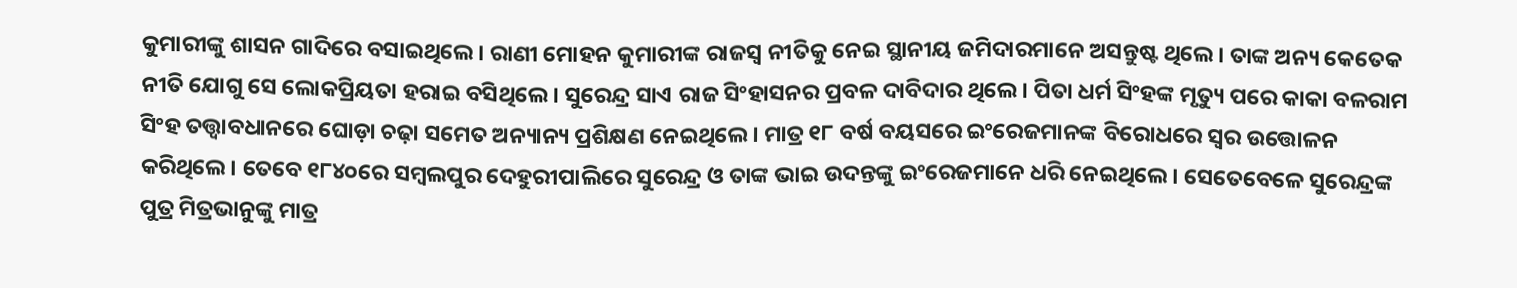କୁମାରୀଙ୍କୁ ଶାସନ ଗାଦିରେ ବସାଇଥିଲେ। ରାଣୀ ମୋହନ କୁମାରୀଙ୍କ ରାଜସ୍ବ ନୀତିକୁ ନେଇ ସ୍ଥାନୀୟ ଜମିଦାରମାନେ ଅସନ୍ତୁଷ୍ଟ ଥିଲେ। ତାଙ୍କ ଅନ୍ୟ କେତେକ ନୀତି ଯୋଗୁ ସେ ଲୋକପ୍ରିୟତା ହରାଇ ବସିଥିଲେ। ସୁରେନ୍ଦ୍ର ସାଏ ରାଜ ସିଂହାସନର ପ୍ରବଳ ଦାବିଦାର ଥିଲେ। ପିତା ଧର୍ମ ସିଂହଙ୍କ ମୃତ୍ୟୁ ପରେ କାକା ବଳରାମ ସିଂହ ତତ୍ତ୍ୱାବଧାନରେ ଘୋଡ଼ା ଚଢ଼ା ସମେତ ଅନ୍ୟାନ୍ୟ ପ୍ରଶିକ୍ଷଣ ନେଇଥିଲେ। ମାତ୍ର ୧୮ ବର୍ଷ ବୟସରେ ଇଂରେଜମାନଙ୍କ ବିରୋଧରେ ସ୍ୱର ଉତ୍ତୋଳନ କରିଥିଲେ। ତେବେ ୧୮୪୦ରେ ସମ୍ୱଲପୁର ଦେହୁରୀପାଲିରେ ସୁରେନ୍ଦ୍ର ଓ ତାଙ୍କ ଭାଇ ଉଦନ୍ତଙ୍କୁ ଇଂରେଜମାନେ ଧରି ନେଇଥିଲେ। ସେତେବେଳେ ସୁରେନ୍ଦ୍ରଙ୍କ ପୁତ୍ର ମିତ୍ରଭାନୁଙ୍କୁ ମାତ୍ର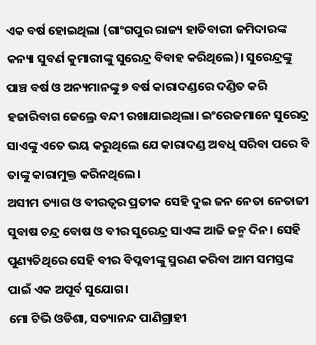ଏକ ବର୍ଷ ହୋଇଥିଲା (ଗାଂଗପୁର ରାଜ୍ୟ ହାତିବାରୀ ଜମିଦାରଙ୍କ କନ୍ୟା ସୁବର୍ଣ କୁମାରୀଙ୍କୁ ସୁରେନ୍ଦ୍ର ବିବାହ କରିଥିଲେ)। ସୁରେନ୍ଦ୍ରଙ୍କୁ ପାଞ୍ଚ ବର୍ଷ ଓ ଅନ୍ୟମାନଙ୍କୁ ୭ ବର୍ଷ କାରାଦଣ୍ଡରେ ଦଣ୍ଡିତ କରି ହଜାରିବାଗ ଜେଲ୍ରେ ବନ୍ଦୀ ରଖାଯାଇଥିଲା। ଇଂରେଜମାନେ ସୁରେନ୍ଦ୍ର ସାଏଙ୍କୁ ଏତେ ଭୟ କରୁଥିଲେ ଯେ କାରାଦଣ୍ଡ ଅବଧି ସରିବା ପରେ ବି ତାଙ୍କୁ କାରାମୁକ୍ତ କରିନଥିଲେ।
ଅସୀମ ତ୍ୟାଗ ଓ ବୀରତ୍ଵର ପ୍ରତୀକ ସେହି ଦୁଇ ଜନ ନେତା ନେତାଜୀ ସୁବାଷ ଚନ୍ଦ୍ର ବୋଷ ଓ ବୀର ସୁରେନ୍ଦ୍ର ସାଏଙ୍କ ଆଜି ଜନ୍ମ ଦିନ। ସେହି ପୁଣ୍ୟତିଥିରେ ସେହି ବୀର ବିପ୍ଳବୀଙ୍କୁ ସ୍ମରଣ କରିବା ଆମ ସମସ୍ତଙ୍କ ପାଇଁ ଏକ ଅପୂର୍ବ ସୁଯୋଗ।
ମୋ ଟିଭି ଓଡିଶା, ସତ୍ୟାନନ୍ଦ ପାଣିଗ୍ରାହୀ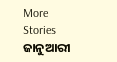More Stories
ଜାନୁଆରୀ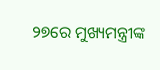୨୭ରେ ମୁଖ୍ୟମନ୍ତ୍ରୀଙ୍କ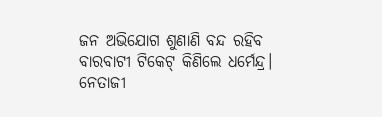ଜନ ଅଭିଯୋଗ ଶୁଣାଣି ବନ୍ଦ ରହିବ
ବାରବାଟୀ ଟିକେଟ୍ କିଣିଲେ ଧର୍ମେନ୍ଦ୍ର।
ନେତାଜୀ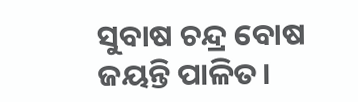ସୁବାଷ ଚନ୍ଦ୍ର ବୋଷ ଜୟନ୍ତି ପାଳିତ।